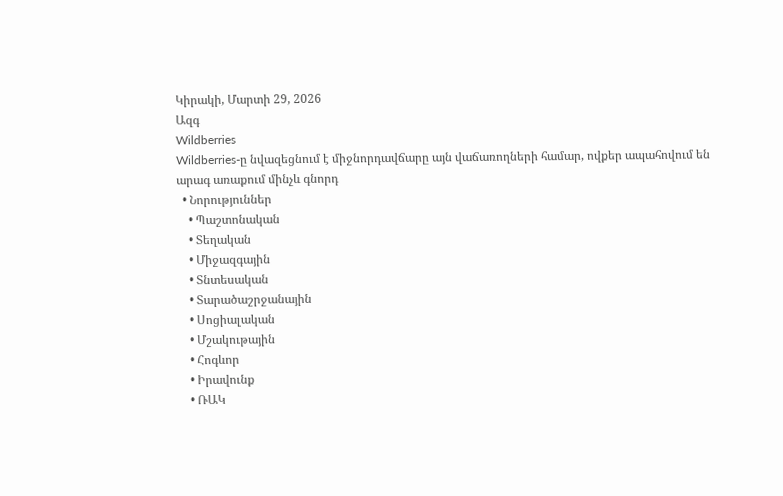Կիրակի, Մարտի 29, 2026
Ազգ
Wildberries
Wildberries-ը նվազեցնում է միջնորդավճարը այն վաճառողների համար, ովքեր ապահովում են արագ առաքում մինչև գնորդ
  • Նորություններ
    • Պաշտոնական
    • Տեղական
    • Միջազգային
    • Տնտեսական
    • Տարածաշրջանային
    • Սոցիալական
    • Մշակութային
    • Հոգևոր
    • Իրավունք
    • ՌԱԿ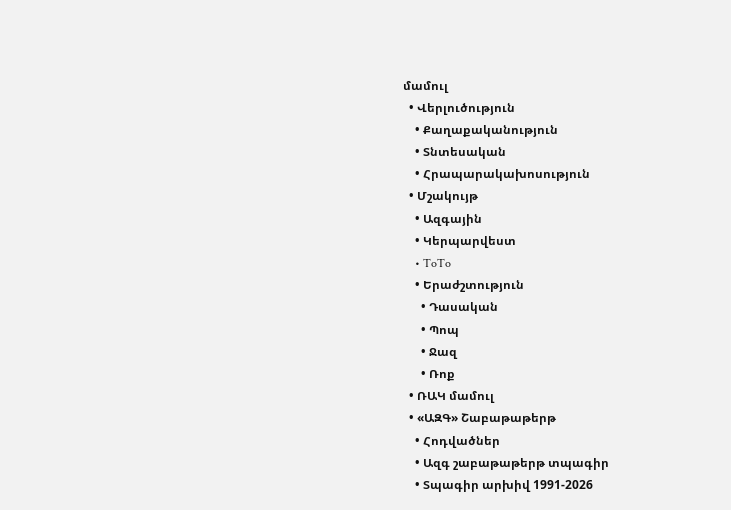մամուլ
  • Վերլուծություն
    • Քաղաքականություն
    • Տնտեսական
    • Հրապարակախոսություն
  • Մշակույթ
    • Ազգային
    • Կերպարվեստ
    • ToTo
    • Երաժշտություն
      • Դասական
      • Պոպ
      • Ջազ
      • Ռոք
  • ՌԱԿ մամուլ
  • «ԱԶԳ» Շաբաթաթերթ
    • Հոդվածներ
    • Ազգ շաբաթաթերթ տպագիր
    • Տպագիր արխիվ 1991-2026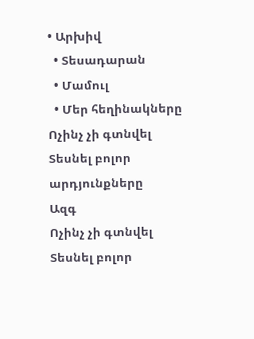• Արխիվ
  • Տեսադարան
  • Մամուլ
  • Մեր հեղինակները
Ոչինչ չի գտնվել
Տեսնել բոլոր արդյունքները
Ազգ
Ոչինչ չի գտնվել
Տեսնել բոլոր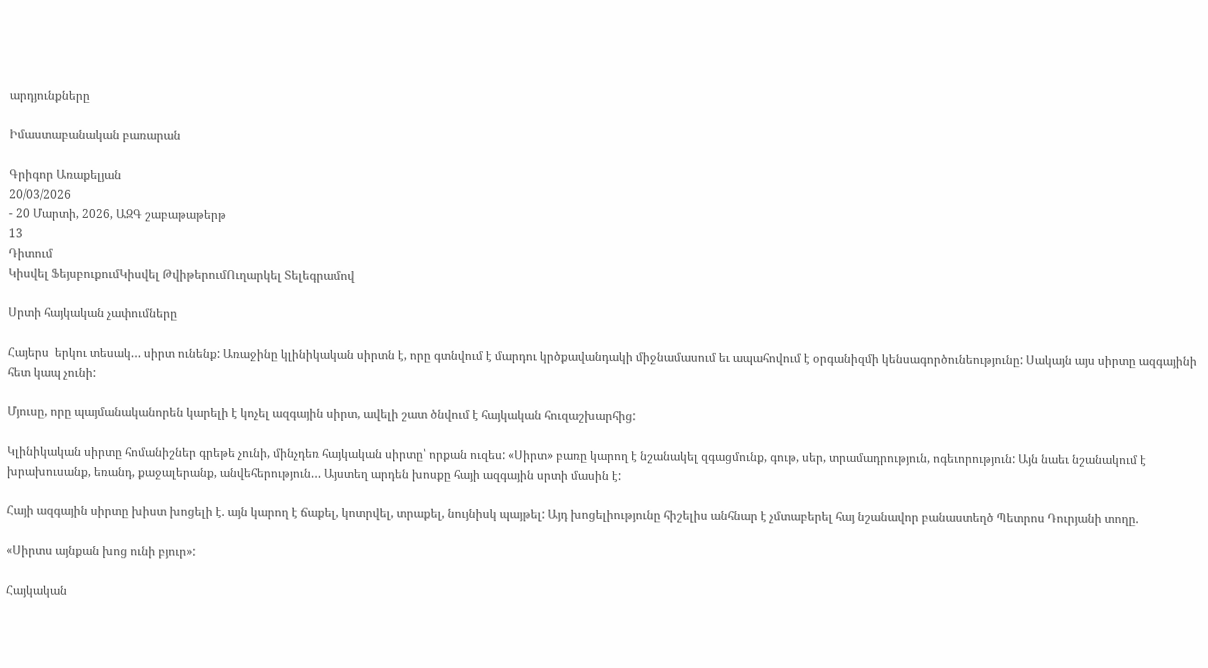արդյունքները

Իմաստաբանական բառարան

Գրիգոր Առաքելյան
20/03/2026
- 20 Մարտի, 2026, ԱԶԳ շաբաթաթերթ
13
Դիտում
Կիսվել ՖեյսբուքումԿիսվել ԹվիթերումՈւղարկել Տելեգրամով

Սրտի հայկական չափումները

Հայերս  երկու տեսակ… սիրտ ունենք: Առաջինը կլինիկական սիրտն է, որը գտնվում է մարդու կրծքավանդակի միջնամասում եւ ապահովում է օրգանիզմի կենսագործունեությունը: Սակայն այս սիրտը ազգայինի հետ կապ չունի:

Մյուսը, որը պայմանականորեն կարելի է կոչել ազգային սիրտ, ավելի շատ ծնվում է հայկական հուզաշխարհից:

Կլինիկական սիրտը հոմանիշներ գրեթե չունի, մինչդեռ հայկական սիրտը՝ որքան ուզես: «Սիրտ» բառը կարող է նշանակել զգացմունք, գութ, սեր, տրամադրություն, ոգեւորություն: Այն նաեւ նշանակում է խրախուսանք, եռանդ, քաջալերանք, անվեհերություն… Այստեղ արդեն խոսքը հայի ազգային սրտի մասին է:

Հայի ազգային սիրտը խիստ խոցելի է. այն կարող է ճաքել, կոտրվել, տրաքել, նույնիսկ պայթել: Այդ խոցելիությունը հիշելիս անհնար է չմտաբերել հայ նշանավոր բանաստեղծ Պետրոս Դուրյանի տողը.

«Սիրտս այնքան խոց ունի բյուր»:

Հայկական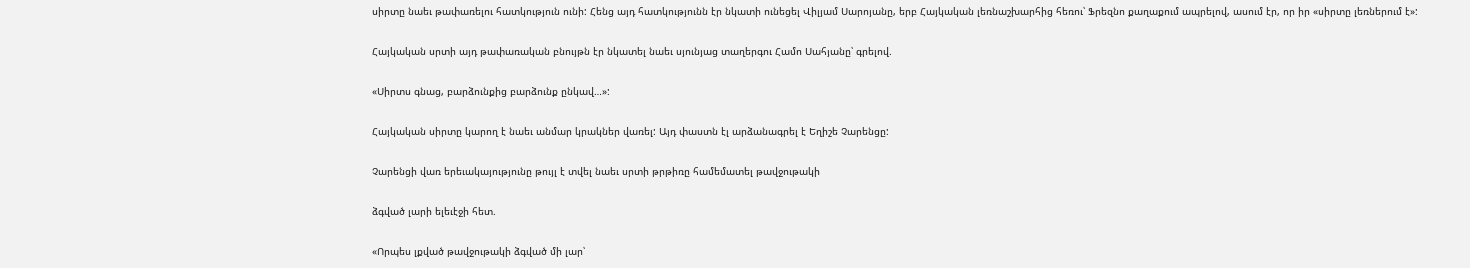սիրտը նաեւ թափառելու հատկություն ունի: Հենց այդ հատկությունն էր նկատի ունեցել Վիլյամ Սարոյանը, երբ Հայկական լեռնաշխարհից հեռու՝ Ֆրեզնո քաղաքում ապրելով, ասում էր, որ իր «սիրտը լեռներում է»:

Հայկական սրտի այդ թափառական բնույթն էր նկատել նաեւ սյունյաց տաղերգու Համո Սահյանը՝ գրելով.

«Սիրտս գնաց, բարձունքից բարձունք ընկավ…»:

Հայկական սիրտը կարող է նաեւ անմար կրակներ վառել: Այդ փաստն էլ արձանագրել է Եղիշե Չարենցը:

Չարենցի վառ երեւակայությունը թույլ է տվել նաեւ սրտի թրթիռը համեմատել թավջութակի

ձգված լարի ելեւէջի հետ.

«Որպես լքված թավջութակի ձգված մի լար՝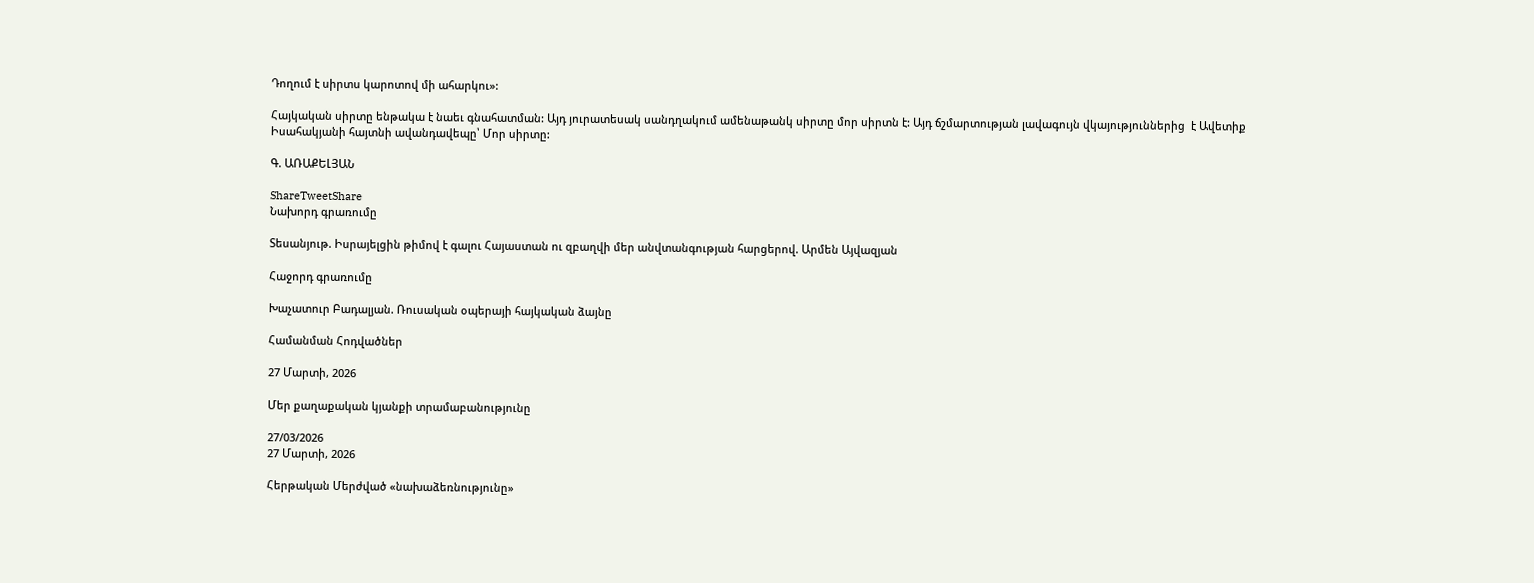Դողում է սիրտս կարոտով մի ահարկու»:

Հայկական սիրտը ենթակա է նաեւ գնահատման: Այդ յուրատեսակ սանդղակում ամենաթանկ սիրտը մոր սիրտն է: Այդ ճշմարտության լավագույն վկայություններից  է Ավետիք Իսահակյանի հայտնի ավանդավեպը՝ Մոր սիրտը:

Գ. ԱՌԱՔԵԼՅԱՆ

ShareTweetShare
Նախորդ գրառումը

Տեսանյութ. Իսրայելցին թիմով է գալու Հայաստան ու զբաղվի մեր անվտանգության հարցերով. Արմեն Այվազյան

Հաջորդ գրառումը

Խաչատուր Բադալյան. Ռուսական օպերայի հայկական ձայնը

Համանման Հոդվածներ

27 Մարտի, 2026

Մեր քաղաքական կյանքի տրամաբանությունը

27/03/2026
27 Մարտի, 2026

Հերթական Մերժված «նախաձեռնությունը»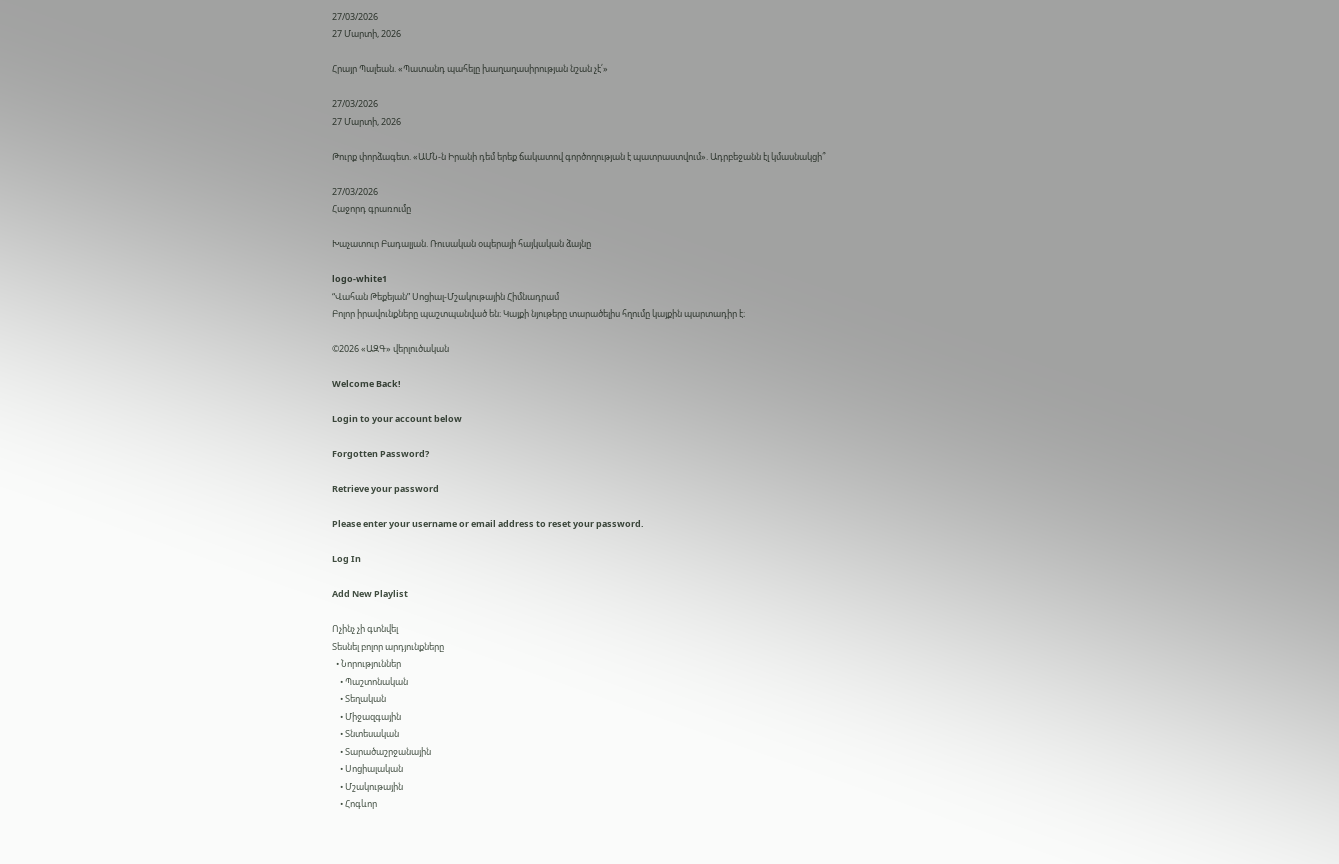27/03/2026
27 Մարտի, 2026

Հրայր Պալեան. «Պատանդ պահելը խաղաղասիրության նշան չէ՛»

27/03/2026
27 Մարտի, 2026

Թուրք փորձագետ. «ԱՄՆ-ն Իրանի դեմ երեք ճակատով գործողության է պատրաստվում». Ադրբեջանն էլ կմասնակցի՞

27/03/2026
Հաջորդ գրառումը

Խաչատուր Բադալյան. Ռուսական օպերայի հայկական ձայնը

logo-white1
“Վահան Թեքեյան” Սոցիալ-Մշակութային Հիմնադրամ
Բոլոր իրավունքները պաշտպանված են։ Կայքի նյութերը տարածելիս հղումը կայքին պարտադիր է։

©2026 «ԱԶԳ» վերլուծական

Welcome Back!

Login to your account below

Forgotten Password?

Retrieve your password

Please enter your username or email address to reset your password.

Log In

Add New Playlist

Ոչինչ չի գտնվել
Տեսնել բոլոր արդյունքները
  • Նորություններ
    • Պաշտոնական
    • Տեղական
    • Միջազգային
    • Տնտեսական
    • Տարածաշրջանային
    • Սոցիալական
    • Մշակութային
    • Հոգևոր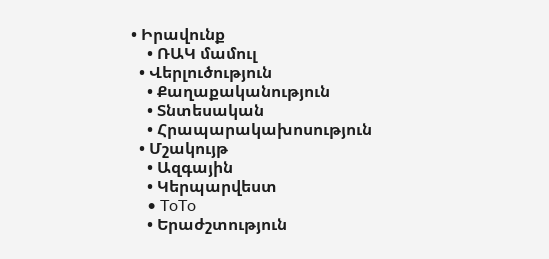• Իրավունք
    • ՌԱԿ մամուլ
  • Վերլուծություն
    • Քաղաքականություն
    • Տնտեսական
    • Հրապարակախոսություն
  • Մշակույթ
    • Ազգային
    • Կերպարվեստ
    • ToTo
    • Երաժշտություն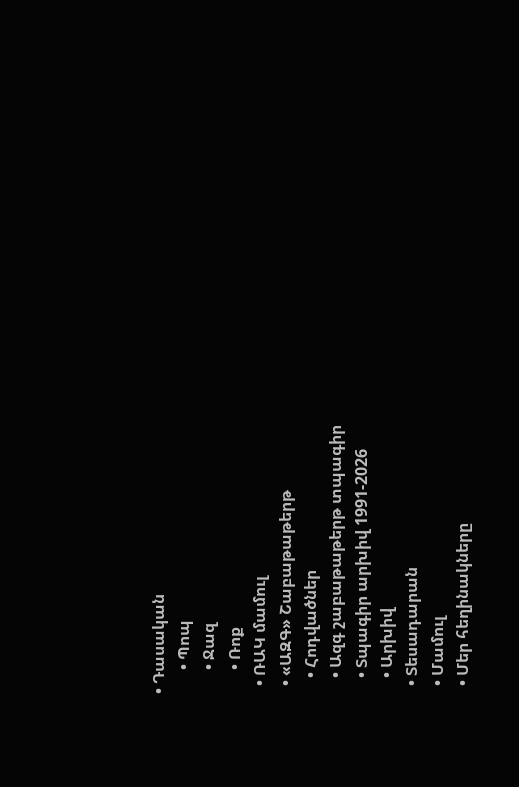• Դասական
      • Պոպ
      • Ջազ
      • Ռոք
  • ՌԱԿ մամուլ
  • «ԱԶԳ» Շաբաթաթերթ
    • Հոդվածներ
    • Ազգ շաբաթաթերթ տպագիր
    • Տպագիր արխիվ 1991-2026
    • Արխիվ
  • Տեսադարան
  • Մամուլ
  • Մեր հեղինակները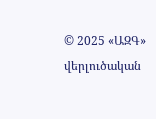© 2025 «ԱԶԳ» վերլուծական